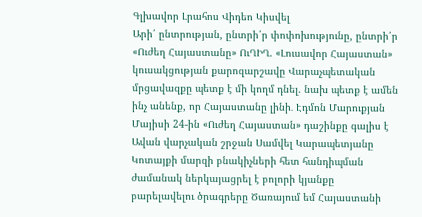Գլխավոր Լրահոս Վիդեո Կիսվել
Արի՛ ընտրության, ընտրի՛ր փոփոխությունը, ընտրի՛ր «Ուժեղ Հայաստանը» ՈւՂԻՂ. «Լուսավոր Հայաստան» կուսակցության քարոզարշավը Վարաչպետական մրցավազքը պետք է մի կողմ դնել. նախ պետք է ամեն ինչ անենք, որ Հայաստանը լինի․ Էդմոն Մարուքյան Մայիսի 24-ին «Ուժեղ Հայաստան» դաշինքը գալիս է Ավան վարչական շրջան Սամվել Կարապետյանը Կոտայքի մարզի բնակիչների հետ հանդիպման ժամանակ ներկայացրել է բոլորի կյանքը բարելավելու ծրագրերը Ծառայում եմ Հայաստանի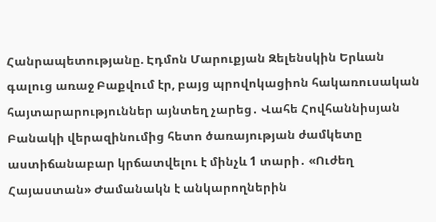Հանրապետությանը. Էդմոն Մարուքյան Զելենսկին Երևան գալուց առաջ Բաքվում էր, բայց պրովոկացիոն հակառուսական հայտարարություններ այնտեղ չարեց․ Վահե Հովհաննիսյան Բանակի վերազինումից հետո ծառայության ժամկետը աստիճանաբար կրճատվելու է մինչև 1 տարի․ «Ուժեղ Հայաստան» Ժամանակն է անկարողներին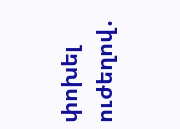փոխել ուժեղով․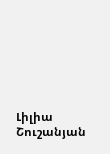Լիլիա Շուշանյան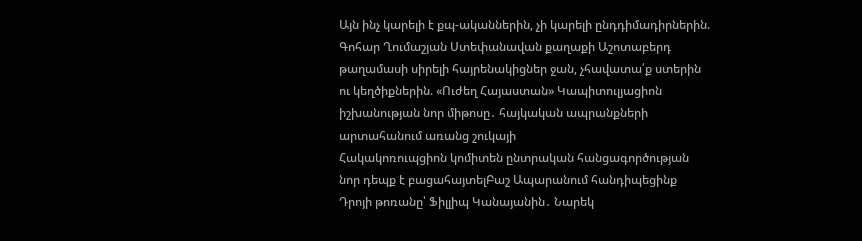Այն ինչ կարելի է քպ-ականներին, չի կարելի ընդդիմադիրներին. Գոհար Ղումաշյան Ստեփանավան քաղաքի Աշոտաբերդ թաղամասի սիրելի հայրենակիցներ ջան, չհավատա՛ք ստերին ու կեղծիքներին. «Ուժեղ Հայաստան» Կապիտուլյացիոն իշխանության նոր միթոսը․ հայկական ապրանքների արտահանում առանց շուկայի
Հակակոռուպցիոն կոմիտեն ընտրական հանցագործության նոր դեպք է բացահայտելԲաշ Ապարանում հանդիպեցինք Դրոյի թոռանը՝ Ֆիլլիպ Կանայանին․ Նարեկ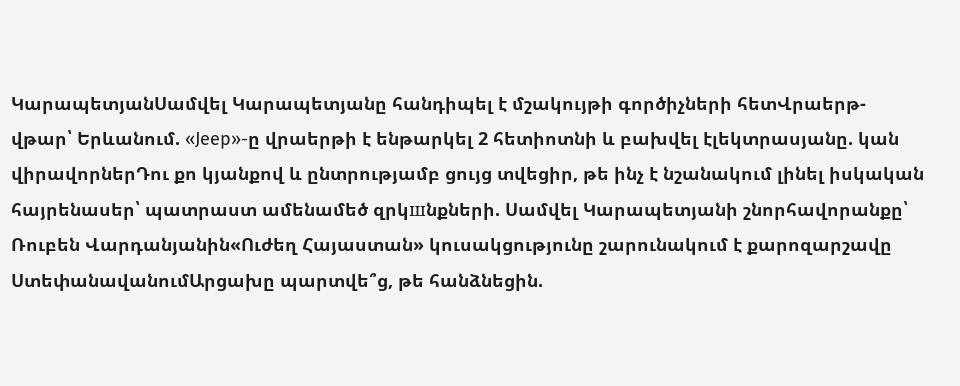ԿարապետյանՍամվել Կարապետյանը հանդիպել է մշակույթի գործիչների հետՎրաերթ-վթար՝ Երևանում. «Jeep»-ը վրաերթի է ենթարկել 2 հետիոտնի և բախվել էլեկտրասյանը. կան վիրավորներԴու քո կյանքով և ընտրությամբ ցույց տվեցիր, թե ինչ է նշանակում լինել իսկական հայրենասեր՝ պատրաստ ամենամեծ զրկшնքների. Սամվել Կարապետյանի շնորհավորանքը՝ Ռուբեն Վարդանյանին«Ուժեղ Հայաստան» կուսակցությունը շարունակում է քարոզարշավը ՍտեփանավանումԱրցախը պարտվե՞ց, թե հանձնեցին.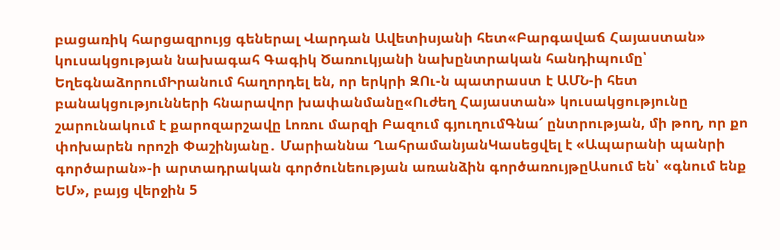բացառիկ հարցազրույց գեներալ Վարդան Ավետիսյանի հետ«Բարգավաճ Հայաստան» կուսակցության նախագահ Գագիկ Ծառուկյանի նախընտրական հանդիպումը՝ ԵղեգնաձորումԻրանում հաղորդել են, որ երկրի ԶՈւ-ն պատրաստ է ԱՄՆ-ի հետ բանակցությունների հնարավոր խափանմանը«Ուժեղ Հայաստան» կուսակցությունը շարունակում է քարոզարշավը Լոռու մարզի Բազում գյուղումԳնա՜ ընտրության, մի թող, որ քո փոխարեն որոշի Փաշինյանը․ Մարիաննա ՂահրամանյանԿասեցվել է «Ապարանի պանրի գործարան»-ի արտադրական գործունեության առանձին գործառույթըԱսում են՝ «գնում ենք ԵՄ», բայց վերջին 5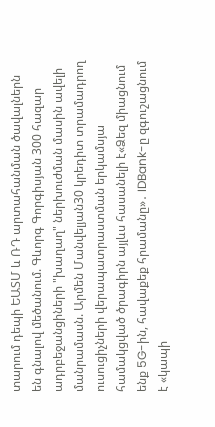տարում դեպի ԵԱՏՄ և ՌԴ արտահանման ծավալներն են գնալով մեծանում. Գևորգ Գորգիսյան 300 հազար ադրբեջանցիների "խաղաղ" ներխուժման մասին ավելի մանրամասն. Արմեն Մանվելյան30 կրեդիտ տրամադրող ուսուցիչների վերապատրաստման երկամսյա համակցված ծրագիրն այլևս հասանելի է«Ձեզ միացնում ենք 5G-ին, հավաքեք հրամանը»․ IDBank-ը զգուշացնում է «կապի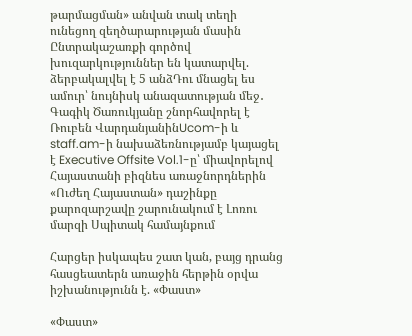թարմացման» անվան տակ տեղի ունեցող զեղծարարության մասին Ընտրակաշառքի գործով խուզարկություններ են կատարվել. ձերբակալվել է 5 անձԴու մնացել ես ամուր՝ նույնիսկ անազատության մեջ․ Գագիկ Ծառուկյանը շնորհավորել է Ռուբեն ՎարդանյանինUcom-ի և staff.am-ի նախաձեռնությամբ կայացել է Executive Offsite Vol.1-ը՝ միավորելով Հայաստանի բիզնես առաջնորդներին «Ուժեղ Հայաստան» դաշինքը քարոզարշավը շարունակում է Լոռու մարզի Սպիտակ համայնքում

Հարցեր իսկապես շատ կան, բայց դրանց հասցեատերն առաջին հերթին օրվա իշխանությունն է. «Փաստ»

«Փաստ»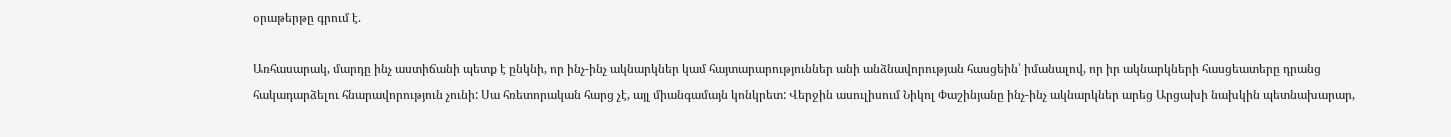օրաթերթը գրում է.

Առհասարակ, մարդը ինչ աստիճանի պետք է ընկնի, որ ինչ-ինչ ակնարկներ կամ հայտարարություններ անի անձնավորության հասցեին՝ իմանալով, որ իր ակնարկների հասցեատերը դրանց հակադարձելու հնարավորություն չունի: Սա հռետորական հարց չէ, այլ միանգամայն կոնկրետ: Վերջին ասուլիսում Նիկոլ Փաշինյանը ինչ-ինչ ակնարկներ արեց Արցախի նախկին պետնախարար,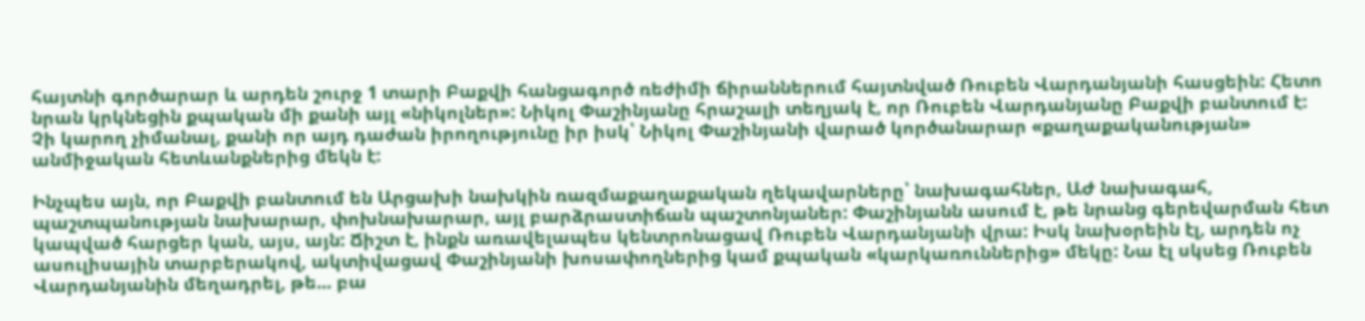հայտնի գործարար և արդեն շուրջ 1 տարի Բաքվի հանցագործ ռեժիմի ճիրաններում հայտնված Ռուբեն Վարդանյանի հասցեին: Հետո նրան կրկնեցին քպական մի քանի այլ «նիկոլներ»: Նիկոլ Փաշինյանը հրաշալի տեղյակ է, որ Ռուբեն Վարդանյանը Բաքվի բանտում է: Չի կարող չիմանալ, քանի որ այդ դաժան իրողությունը իր իսկ՝ Նիկոլ Փաշինյանի վարած կործանարար «քաղաքականության» անմիջական հետևանքներից մեկն է:

Ինչպես այն, որ Բաքվի բանտում են Արցախի նախկին ռազմաքաղաքական ղեկավարները՝ նախագահներ, ԱԺ նախագահ, պաշտպանության նախարար, փոխնախարար, այլ բարձրաստիճան պաշտոնյաներ: Փաշինյանն ասում է, թե նրանց գերեվարման հետ կապված հարցեր կան, այս, այն: Ճիշտ է, ինքն առավելապես կենտրոնացավ Ռուբեն Վարդանյանի վրա: Իսկ նախօրեին էլ, արդեն ոչ ասուլիսային տարբերակով, ակտիվացավ Փաշինյանի խոսափողներից կամ քպական «կարկառուններից» մեկը: Նա էլ սկսեց Ռուբեն Վարդանյանին մեղադրել, թե... բա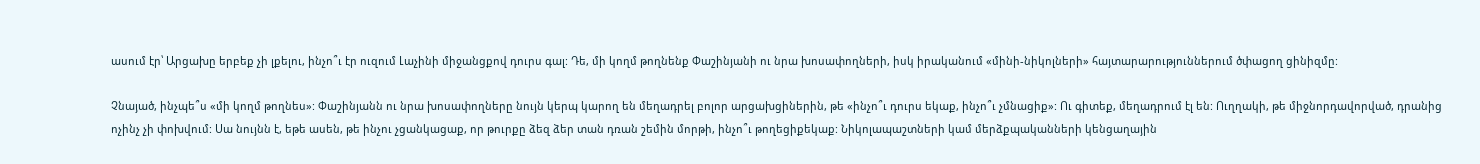ասում էր՝ Արցախը երբեք չի լքելու, ինչո՞ւ էր ուզում Լաչինի միջանցքով դուրս գալ: Դե, մի կողմ թողնենք Փաշինյանի ու նրա խոսափողների, իսկ իրականում «մինի-նիկոլների» հայտարարություններում ծփացող ցինիզմը:

Չնայած, ինչպե՞ս «մի կողմ թողնես»: Փաշինյանն ու նրա խոսափողները նույն կերպ կարող են մեղադրել բոլոր արցախցիներին, թե «ինչո՞ւ դուրս եկաք, ինչո՞ւ չմնացիք»: Ու գիտեք, մեղադրում էլ են: Ուղղակի, թե միջնորդավորված, դրանից ոչինչ չի փոխվում: Սա նույնն է, եթե ասեն, թե ինչու չցանկացաք, որ թուրքը ձեզ ձեր տան դռան շեմին մորթի, ինչո՞ւ թողեցիքեկաք: Նիկոլապաշտների կամ մերձքպականների կենցաղային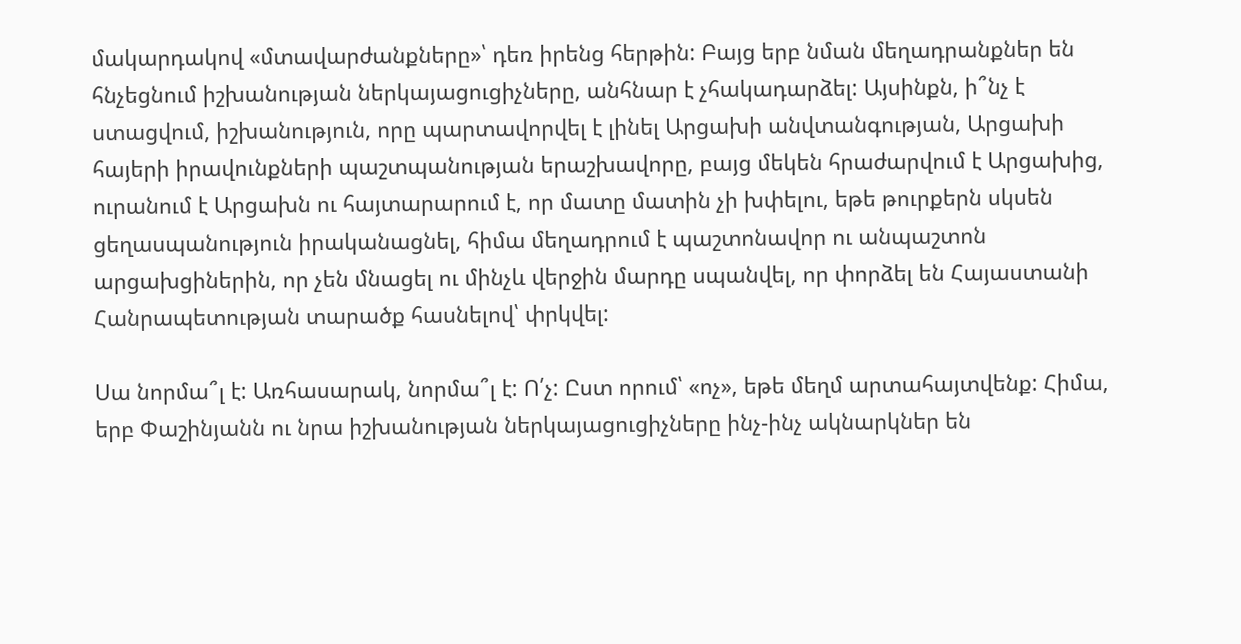մակարդակով «մտավարժանքները»՝ դեռ իրենց հերթին: Բայց երբ նման մեղադրանքներ են հնչեցնում իշխանության ներկայացուցիչները, անհնար է չհակադարձել: Այսինքն, ի՞նչ է ստացվում, իշխանություն, որը պարտավորվել է լինել Արցախի անվտանգության, Արցախի հայերի իրավունքների պաշտպանության երաշխավորը, բայց մեկեն հրաժարվում է Արցախից, ուրանում է Արցախն ու հայտարարում է, որ մատը մատին չի խփելու, եթե թուրքերն սկսեն ցեղասպանություն իրականացնել, հիմա մեղադրում է պաշտոնավոր ու անպաշտոն արցախցիներին, որ չեն մնացել ու մինչև վերջին մարդը սպանվել, որ փորձել են Հայաստանի Հանրապետության տարածք հասնելով՝ փրկվել:

Սա նորմա՞լ է: Առհասարակ, նորմա՞լ է: Ո՛չ: Ըստ որում՝ «ոչ», եթե մեղմ արտահայտվենք: Հիմա, երբ Փաշինյանն ու նրա իշխանության ներկայացուցիչները ինչ-ինչ ակնարկներ են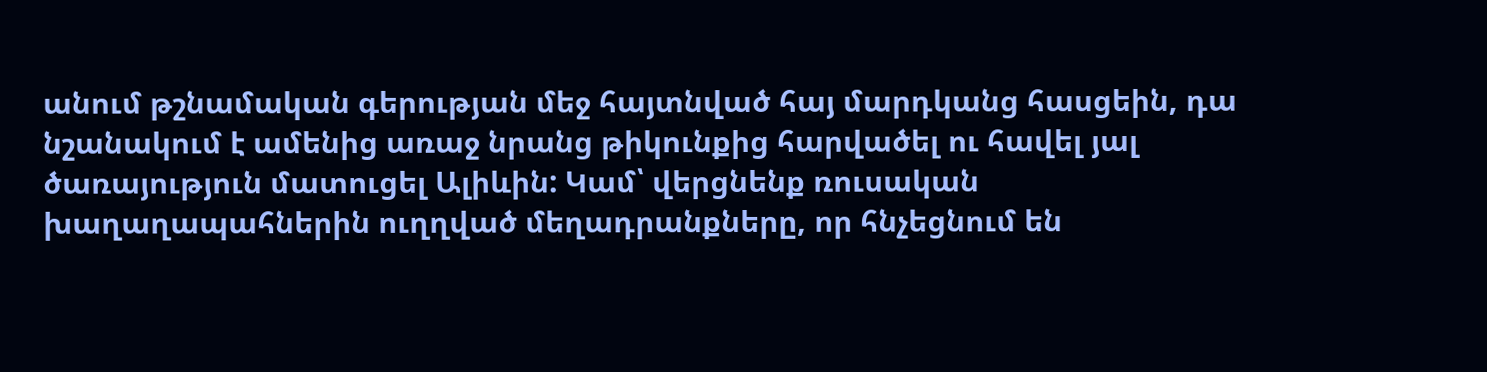անում թշնամական գերության մեջ հայտնված հայ մարդկանց հասցեին, դա նշանակում է ամենից առաջ նրանց թիկունքից հարվածել ու հավել յալ ծառայություն մատուցել Ալիևին: Կամ՝ վերցնենք ռուսական խաղաղապահներին ուղղված մեղադրանքները, որ հնչեցնում են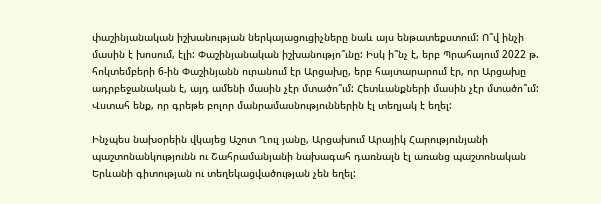փաշինյանական իշխանության ներկայացուցիչները նաև այս ենթատեքստում: Ո՞վ ինչի մասին է խոսում, էլի: Փաշինյանական իշխանությո՞ւնը: Իսկ ի՞նչ է, երբ Պրահայում 2022 թ. հոկտեմբերի 6-ին Փաշինյանն ուրանում էր Արցախը, երբ հայտարարում էր, որ Արցախը ադրբեջանական է, այդ ամենի մասին չէր մտածո՞ւմ: Հետևանքների մասին չէր մտածո՞ւմ: Վստահ ենք, որ գրեթե բոլոր մանրամասնություններին էլ տեղյակ է եղել:

Ինչպես նախօրեին վկայեց Աշոտ Ղուլ յանը, Արցախում Արայիկ Հարությունյանի պաշտոնանկությունն ու Շահրամանյանի նախագահ դառնալն էլ առանց պաշտոնական Երևանի գիտության ու տեղեկացվածության չեն եղել: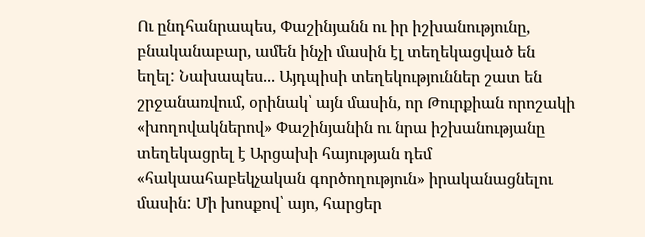Ու ընդհանրապես, Փաշինյանն ու իր իշխանությունը, բնականաբար, ամեն ինչի մասին էլ տեղեկացված են եղել: Նախապես... Այդպիսի տեղեկություններ շատ են շրջանառվում, օրինակ՝ այն մասին, որ Թուրքիան որոշակի «խողովակներով» Փաշինյանին ու նրա իշխանությանը տեղեկացրել է Արցախի հայության դեմ «հակաահաբեկչական գործողություն» իրականացնելու մասին: Մի խոսքով՝ այո, հարցեր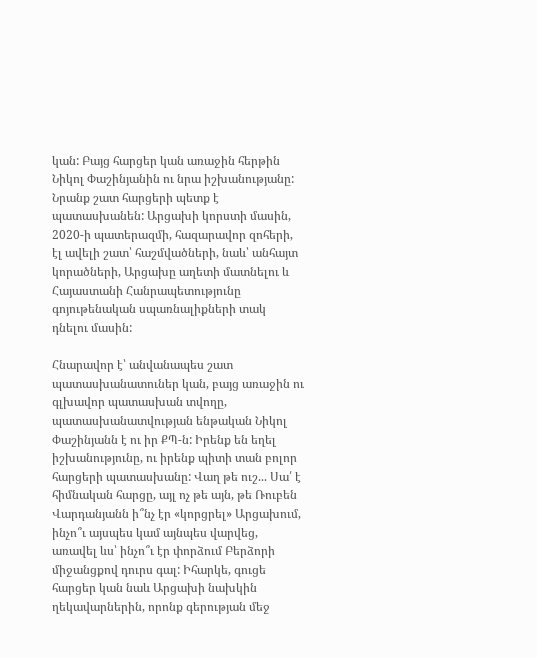կան: Բայց հարցեր կան առաջին հերթին Նիկոլ Փաշինյանին ու նրա իշխանությանը: Նրանք շատ հարցերի պետք է պատասխանեն: Արցախի կորստի մասին, 2020-ի պատերազմի, հազարավոր զոհերի, էլ ավելի շատ՝ հաշմվածների, նաև՝ անհայտ կորածների, Արցախը աղետի մատնելու և Հայաստանի Հանրապետությունը գոյութենական սպառնալիքների տակ դնելու մասին:

Հնարավոր է՝ անվանապես շատ պատասխանատուներ կան, բայց առաջին ու գլխավոր պատասխան տվողը, պատասխանատվության ենթական Նիկոլ Փաշինյանն է ու իր ՔՊ-ն: Իրենք են եղել իշխանությունը, ու իրենք պիտի տան բոլոր հարցերի պատասխանը: Վաղ թե ուշ... Սա՛ է հիմնական հարցը, այլ ոչ թե այն, թե Ռուբեն Վարդանյանն ի՞նչ էր «կորցրել» Արցախում, ինչո՞ւ այսպես կամ այնպես վարվեց, առավել ևս՝ ինչո՞ւ էր փորձում Բերձորի միջանցքով դուրս գալ: Իհարկե, գուցե հարցեր կան նաև Արցախի նախկին ղեկավարներին, որոնք գերության մեջ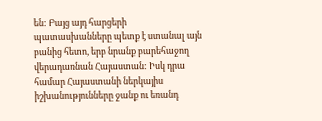են: Բայց այդ հարցերի պատասխանները պետք է ստանալ այն բանից հետո, երբ նրանք բարեհաջող վերադառնան Հայաստան: Իսկ դրա համար Հայաստանի ներկայիս իշխանությունները ջանք ու եռանդ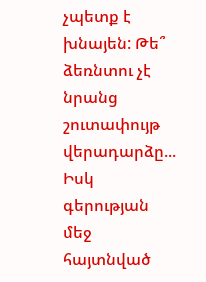չպետք է խնայեն: Թե՞ ձեռնտու չէ նրանց շուտափույթ վերադարձը... Իսկ գերության մեջ հայտնված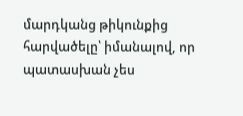մարդկանց թիկունքից հարվածելը՝ իմանալով, որ պատասխան չես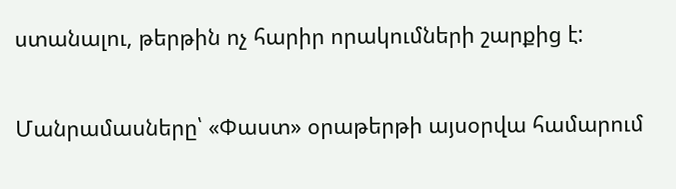ստանալու, թերթին ոչ հարիր որակումների շարքից է:

Մանրամասները՝ «Փաստ» օրաթերթի այսօրվա համարում